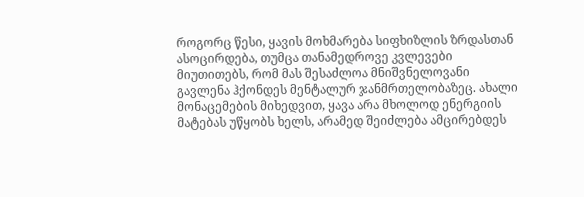როგორც წესი, ყავის მოხმარება სიფხიზლის ზრდასთან ასოცირდება, თუმცა თანამედროვე კვლევები მიუთითებს, რომ მას შესაძლოა მნიშვნელოვანი გავლენა ჰქონდეს მენტალურ ჯანმრთელობაზეც. ახალი მონაცემების მიხედვით, ყავა არა მხოლოდ ენერგიის მატებას უწყობს ხელს, არამედ შეიძლება ამცირებდეს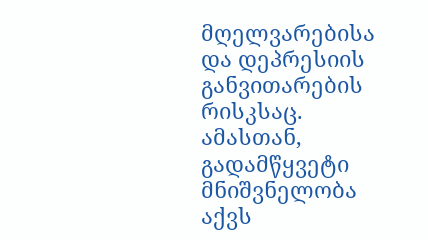მღელვარებისა და დეპრესიის განვითარების რისკსაც. ამასთან, გადამწყვეტი მნიშვნელობა აქვს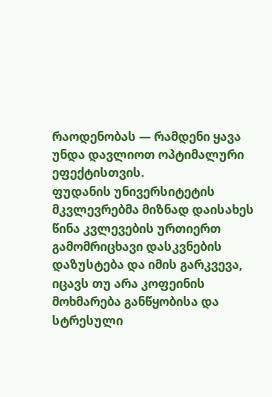რაოდენობას — რამდენი ყავა უნდა დავლიოთ ოპტიმალური ეფექტისთვის.
ფუდანის უნივერსიტეტის მკვლევრებმა მიზნად დაისახეს წინა კვლევების ურთიერთ გამომრიცხავი დასკვნების დაზუსტება და იმის გარკვევა, იცავს თუ არა კოფეინის მოხმარება განწყობისა და სტრესული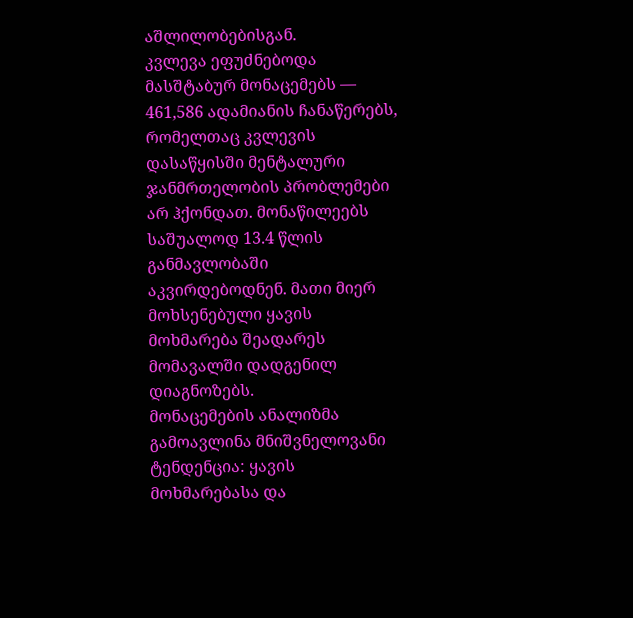აშლილობებისგან.
კვლევა ეფუძნებოდა მასშტაბურ მონაცემებს — 461,586 ადამიანის ჩანაწერებს, რომელთაც კვლევის დასაწყისში მენტალური ჯანმრთელობის პრობლემები არ ჰქონდათ. მონაწილეებს საშუალოდ 13.4 წლის განმავლობაში აკვირდებოდნენ. მათი მიერ მოხსენებული ყავის მოხმარება შეადარეს მომავალში დადგენილ დიაგნოზებს.
მონაცემების ანალიზმა გამოავლინა მნიშვნელოვანი ტენდენცია: ყავის მოხმარებასა და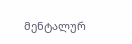მენტალურ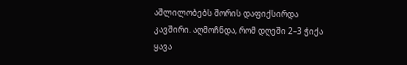აშლილობებს შორის დაფიქსირდა კავშირი. აღმოჩნდა, რომ დღეში 2–3 ჭიქა ყავა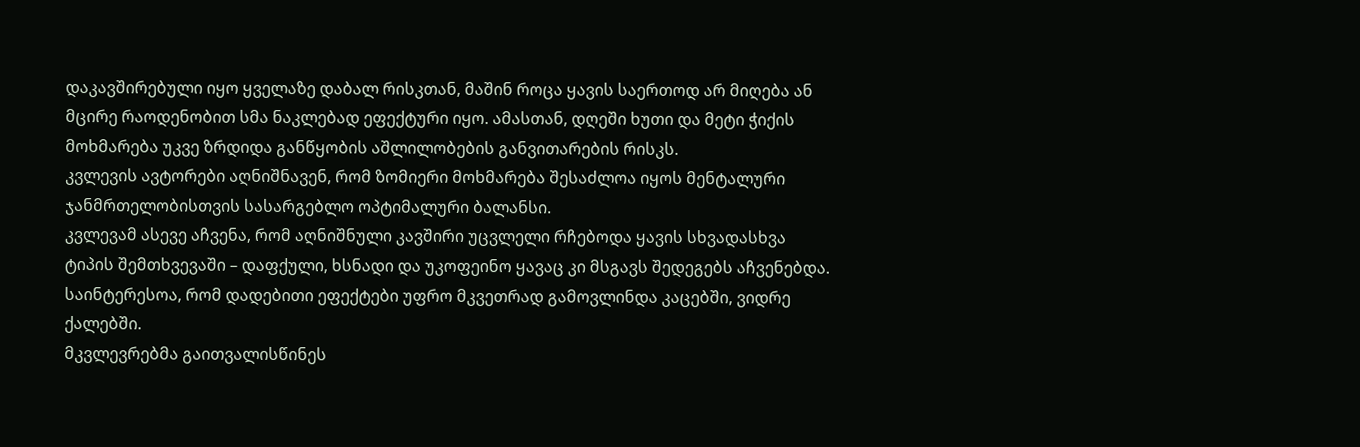დაკავშირებული იყო ყველაზე დაბალ რისკთან, მაშინ როცა ყავის საერთოდ არ მიღება ან მცირე რაოდენობით სმა ნაკლებად ეფექტური იყო. ამასთან, დღეში ხუთი და მეტი ჭიქის მოხმარება უკვე ზრდიდა განწყობის აშლილობების განვითარების რისკს.
კვლევის ავტორები აღნიშნავენ, რომ ზომიერი მოხმარება შესაძლოა იყოს მენტალური ჯანმრთელობისთვის სასარგებლო ოპტიმალური ბალანსი.
კვლევამ ასევე აჩვენა, რომ აღნიშნული კავშირი უცვლელი რჩებოდა ყავის სხვადასხვა ტიპის შემთხვევაში – დაფქული, ხსნადი და უკოფეინო ყავაც კი მსგავს შედეგებს აჩვენებდა. საინტერესოა, რომ დადებითი ეფექტები უფრო მკვეთრად გამოვლინდა კაცებში, ვიდრე ქალებში.
მკვლევრებმა გაითვალისწინეს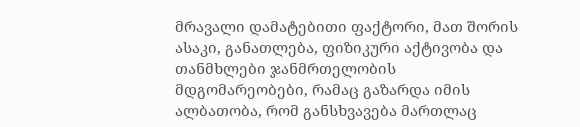მრავალი დამატებითი ფაქტორი, მათ შორის ასაკი, განათლება, ფიზიკური აქტივობა და თანმხლები ჯანმრთელობის მდგომარეობები, რამაც გაზარდა იმის ალბათობა, რომ განსხვავება მართლაც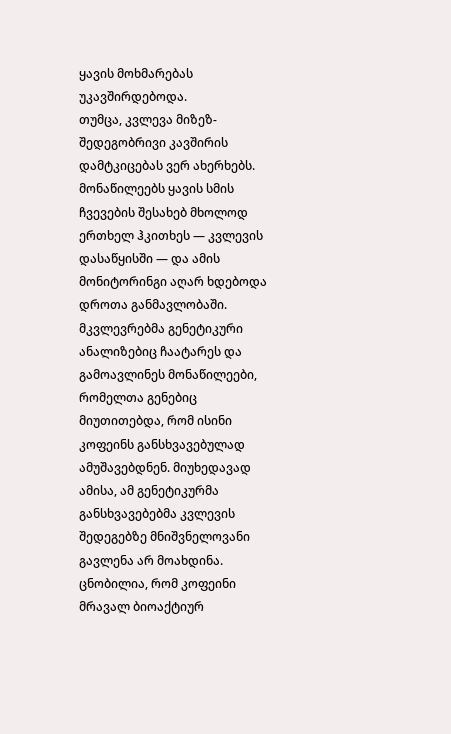ყავის მოხმარებას უკავშირდებოდა.
თუმცა, კვლევა მიზეზ-შედეგობრივი კავშირის დამტკიცებას ვერ ახერხებს. მონაწილეებს ყავის სმის ჩვევების შესახებ მხოლოდ ერთხელ ჰკითხეს — კვლევის დასაწყისში — და ამის მონიტორინგი აღარ ხდებოდა დროთა განმავლობაში.
მკვლევრებმა გენეტიკური ანალიზებიც ჩაატარეს და გამოავლინეს მონაწილეები, რომელთა გენებიც მიუთითებდა, რომ ისინი კოფეინს განსხვავებულად ამუშავებდნენ. მიუხედავად ამისა, ამ გენეტიკურმა განსხვავებებმა კვლევის შედეგებზე მნიშვნელოვანი გავლენა არ მოახდინა.
ცნობილია, რომ კოფეინი მრავალ ბიოაქტიურ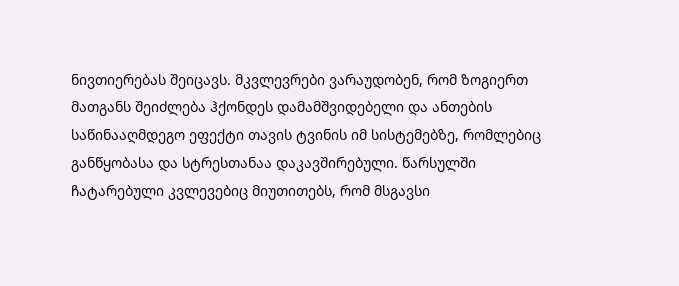ნივთიერებას შეიცავს. მკვლევრები ვარაუდობენ, რომ ზოგიერთ მათგანს შეიძლება ჰქონდეს დამამშვიდებელი და ანთების საწინააღმდეგო ეფექტი თავის ტვინის იმ სისტემებზე, რომლებიც განწყობასა და სტრესთანაა დაკავშირებული. წარსულში ჩატარებული კვლევებიც მიუთითებს, რომ მსგავსი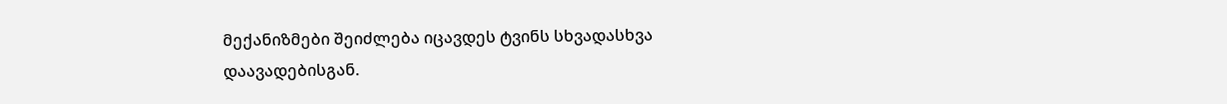მექანიზმები შეიძლება იცავდეს ტვინს სხვადასხვა დაავადებისგან.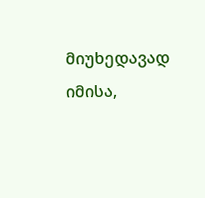მიუხედავად იმისა,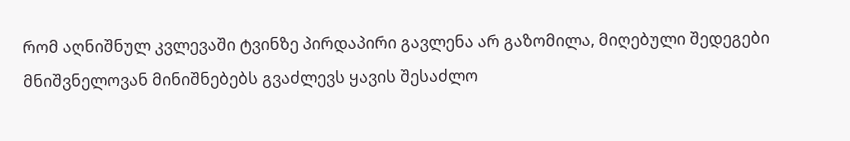რომ აღნიშნულ კვლევაში ტვინზე პირდაპირი გავლენა არ გაზომილა, მიღებული შედეგები მნიშვნელოვან მინიშნებებს გვაძლევს ყავის შესაძლო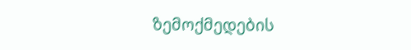ზემოქმედების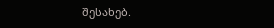შესახებ.